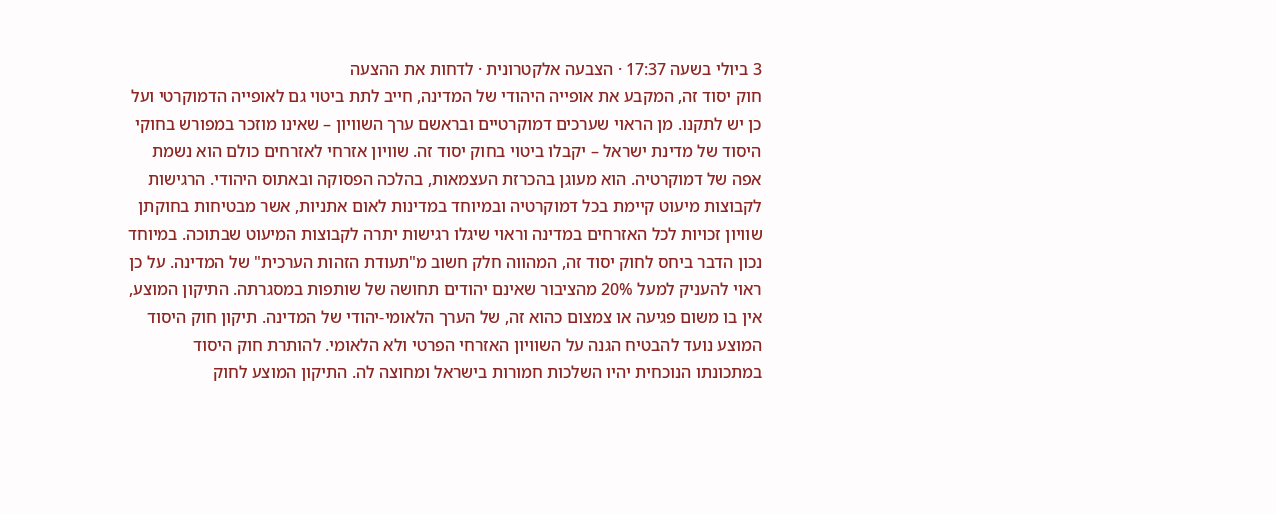3 ביולי בשעה 17:37 · הצבעה אלקטרונית · לדחות את ההצעה
חוק יסוד זה, המקבע את אופייה היהודי של המדינה, חייב לתת ביטוי גם לאופייה הדמוקרטי ועל כן יש לתקנו. מן הראוי שערכים דמוקרטיים ובראשם ערך השוויון – שאינו מוזכר במפורש בחוקי היסוד של מדינת ישראל – יקבלו ביטוי בחוק יסוד זה. שוויון אזרחי לאזרחים כולם הוא נשמת אפה של דמוקרטיה. הוא מעוגן בהכרזת העצמאות, בהלכה הפסוקה ובאתוס היהודי. הרגישות לקבוצות מיעוט קיימת בכל דמוקרטיה ובמיוחד במדינות לאום אתניות, אשר מבטיחות בחוקתן שוויון זכויות לכל האזרחים במדינה וראוי שיגלו רגישות יתרה לקבוצות המיעוט שבתוכה. במיוחד נכון הדבר ביחס לחוק יסוד זה, המהווה חלק חשוב מ"תעודת הזהות הערכית" של המדינה. על כן ראוי להעניק למעל 20% מהציבור שאינם יהודים תחושה של שותפות במסגרתה. התיקון המוצע, אין בו משום פגיעה או צמצום כהוא זה, של הערך הלאומי-יהודי של המדינה. תיקון חוק היסוד המוצע נועד להבטיח הגנה על השוויון האזרחי הפרטי ולא הלאומי. להותרת חוק היסוד במתכונתו הנוכחית יהיו השלכות חמורות בישראל ומחוצה לה. התיקון המוצע לחוק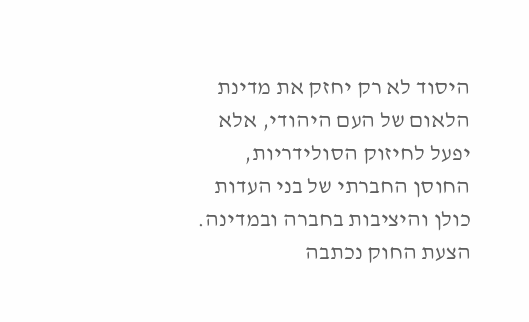היסוד לא רק יחזק את מדינת הלאום של העם היהודי, אלא יפעל לחיזוק הסולידריות, החוסן החברתי של בני העדות כולן והיציבות בחברה ובמדינה. הצעת החוק נכתבה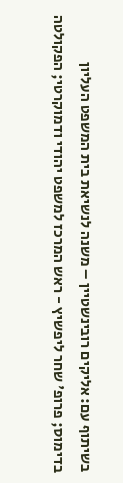בשיתוף עם: אליקים רובינשטיין – משנה לנשיאת בית המשפט העליון בדימוס; פרופ' שחר ליפשיץ - ראש המרכז למשפט יהודי ודמוקרטי; הפקולטה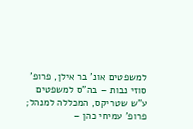למשפטים אונ' בר אילן, פרופ' סוזי נבות – בה"ס למשפטים ע"ש שטריקס, המכללה למנהל; פרופ' עמיחי כהן –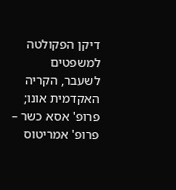דיקן הפקולטה למשפטים לשעבר, הקריה האקדמית אונו; פרופ' אסא כשר – פרופ' אמריטוס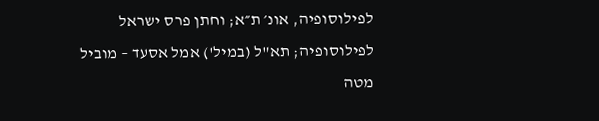לפילוסופיה, אונ׳ ת״א; וחתן פרס ישראל לפילוסופיה; תא"ל (במיל') אמל אסעד – מוביל מטה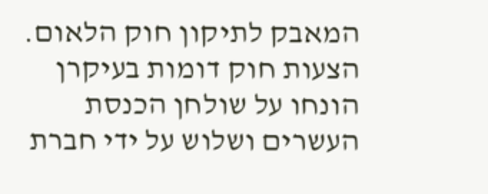המאבק לתיקון חוק הלאום. הצעות חוק דומות בעיקרן הונחו על שולחן הכנסת העשרים ושלוש על ידי חברת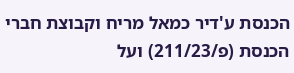הכנסת ע'דיר כמאל מריח וקבוצת חברי הכנסת (פ/211/23) ועל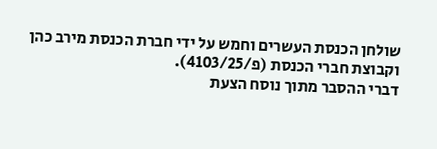שולחן הכנסת העשרים וחמש על ידי חברת הכנסת מירב כהן וקבוצת חברי הכנסת (פ/4103/25).
דברי ההסבר מתוך נוסח הצעת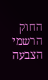החוק הרשמי
הצבעה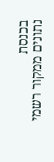בכנסת
נתונים ממקור רשמי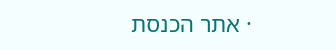· אתר הכנסת